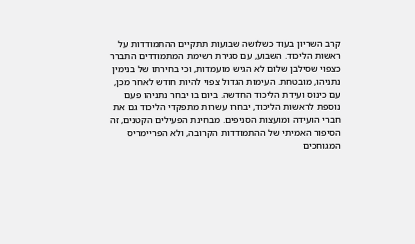קרב השריון בעוד כשלושה שבועות תתקיים ההתמודדות על ראשות הליכוד. השבוע, עם סגירת רשימת המתמודדים התברר כצפוי שסילבן שלום לא הגיש מועמדות, וכי בחירתו של בנימין נתניהו, מובטחת. העימות הגדול צפוי להיות חודש לאחר מכן, עם כינוס ועידת הליכוד החדשה. ביום בו יבחר נתניהו פעם נוספת לראשות הליכוד, יבחרו עשרות מתפקדי הליכוד גם את חברי הועידה ומועצות הסניפים. מבחינת הפעילים הקטנים, זה הסיפור האמיתי של ההתמודדות הקרובה, ולא הפריימריס המגוחכים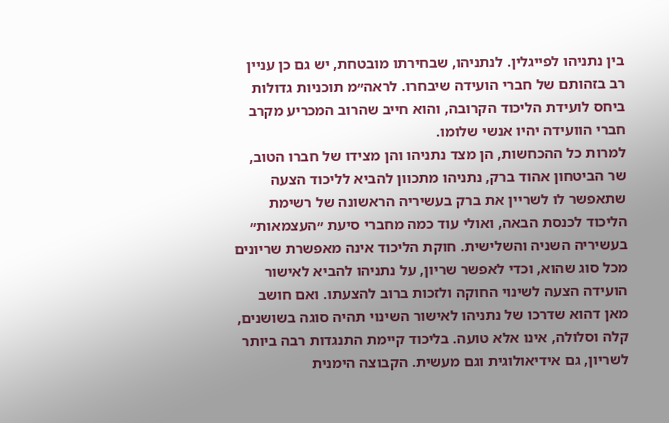בין נתניהו לפייגלין. לנתניהו, שבחירתו מובטחת, יש גם כן עניין רב בזהותם של חברי הועידה שיבחרו. לראה״מ תוכניות גדולות ביחס לועידת הליכוד הקרובה, והוא חייב שהרוב המכריע מקרב חברי הוועידה יהיו אנשי שלומו.
למרות כל ההכחשות, הן מצד נתניהו והן מצידו של חברו הטוב, שר הביטחון אהוד ברק, נתניהו מתכוון להביא לליכוד הצעה שתאפשר לו לשריין את ברק בעשיריה הראשונה של רשימת הליכוד לכנסת הבאה, ואולי עוד כמה מחברי סיעת ״העצמאות״ בעשיריה השניה והשלישית. חוקת הליכוד אינה מאפשרת שריונים מכל סוג שהוא, וכדי לאפשר שריון, על נתניהו להביא לאישור הועידה הצעה לשינוי החוקה ולזכות ברוב להצעתו. ואם חושב מאן דהוא שדרכו של נתניהו לאישור השינוי תהיה סוגה בשושנים, קלה וסלולה, אינו אלא טועה. בליכוד קיימת התנגדות רבה ביותר לשריון, גם אידיאולוגית וגם מעשית. הקבוצה הימנית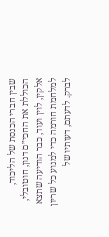שבין חברי הכנסת של הליכוד, הכוללת את החכי״ם דנון, חוטובלי, אלקין, לוין ועוד, כבר הודיעה שתצא למלחמת חורמה כדי למנוע כל שריון לברק. לדעתם, דעותיו של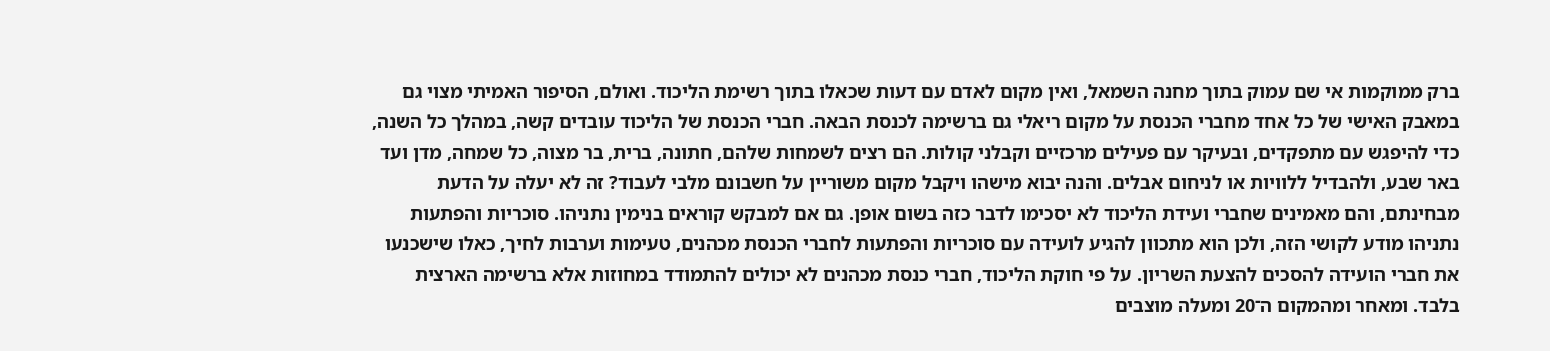ברק ממוקמות אי שם עמוק בתוך מחנה השמאל, ואין מקום לאדם עם דעות שכאלו בתוך רשימת הליכוד. ואולם, הסיפור האמיתי מצוי גם במאבק האישי של כל אחד מחברי הכנסת על מקום ריאלי גם ברשימה לכנסת הבאה. חברי הכנסת של הליכוד עובדים קשה, במהלך כל השנה, כדי להיפגש עם מתפקדים, ובעיקר עם פעילים מרכזיים וקבלני קולות. הם רצים לשמחות שלהם, חתונה, ברית, בר מצוה, כל שמחה, מדן ועד באר שבע, ולהבדיל ללוויות או לניחום אבלים. והנה יבוא מישהו ויקבל מקום משוריין על חשבונם מלבי לעבוד? זה לא יעלה על הדעת מבחינתם, והם מאמינים שחברי ועידת הליכוד לא יסכימו לדבר כזה בשום אופן. גם אם למבקש קוראים בנימין נתניהו. סוכריות והפתעות נתניהו מודע לקושי הזה, ולכן הוא מתכוון להגיע לועידה עם סוכריות והפתעות לחברי הכנסת מכהנים, טעימות וערבות לחיך, כאלו שישכנעו את חברי הועידה להסכים להצעת השריון. על פי חוקת הליכוד, חברי כנסת מכהנים לא יכולים להתמודד במחוזות אלא ברשימה הארצית בלבד. ומאחר ומהמקום ה־20 ומעלה מוצבים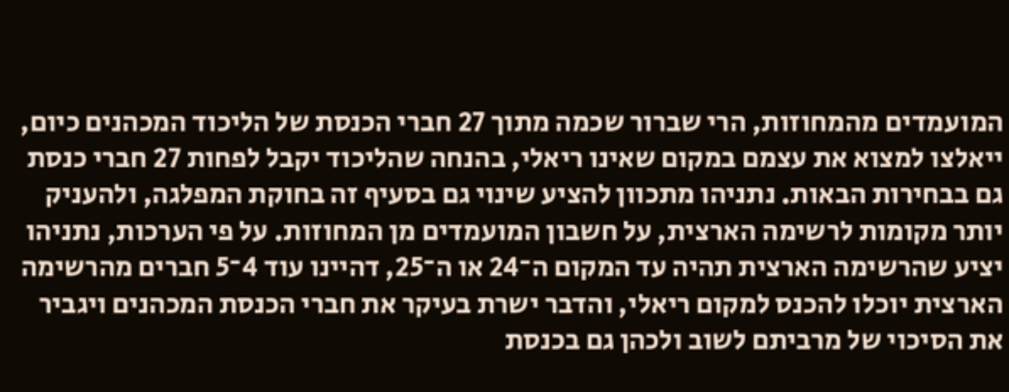המועמדים מהמחוזות, הרי שברור שכמה מתוך 27 חברי הכנסת של הליכוד המכהנים כיום, ייאלצו למצוא את עצמם במקום שאינו ריאלי, בהנחה שהליכוד יקבל לפחות 27 חברי כנסת גם בבחירות הבאות. נתניהו מתכוון להציע שינוי גם בסעיף זה בחוקת המפלגה, ולהעניק יותר מקומות לרשימה הארצית, על חשבון המועמדים מן המחוזות. על פי הערכות, נתניהו יציע שהרשימה הארצית תהיה עד המקום ה־24 או ה־25, דהיינו עוד 4־5 חברים מהרשימה הארצית יוכלו להכנס למקום ריאלי, והדבר ישרת בעיקר את חברי הכנסת המכהנים ויגביר את הסיכוי של מרביתם לשוב ולכהן גם בכנסת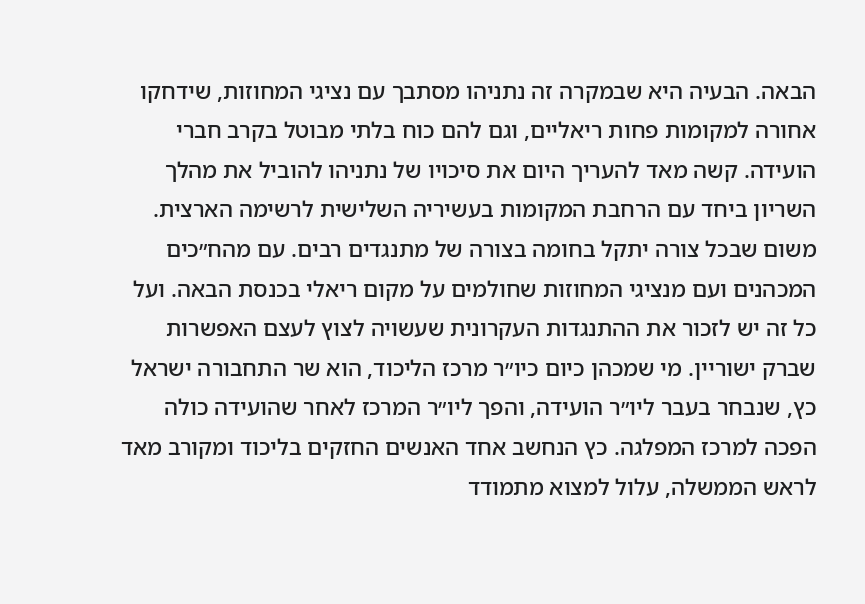הבאה. הבעיה היא שבמקרה זה נתניהו מסתבך עם נציגי המחוזות, שידחקו אחורה למקומות פחות ריאליים, וגם להם כוח בלתי מבוטל בקרב חברי הועידה. קשה מאד להעריך היום את סיכויו של נתניהו להוביל את מהלך השריון ביחד עם הרחבת המקומות בעשיריה השלישית לרשימה הארצית. משום שבכל צורה יתקל בחומה בצורה של מתנגדים רבים. עם מהח״כים המכהנים ועם מנציגי המחוזות שחולמים על מקום ריאלי בכנסת הבאה. ועל כל זה יש לזכור את ההתנגדות העקרונית שעשויה לצוץ לעצם האפשרות שברק ישוריין. מי שמכהן כיום כיו״ר מרכז הליכוד, הוא שר התחבורה ישראל כץ, שנבחר בעבר ליו״ר הועידה, והפך ליו״ר המרכז לאחר שהועידה כולה הפכה למרכז המפלגה. כץ הנחשב אחד האנשים החזקים בליכוד ומקורב מאד לראש הממשלה, עלול למצוא מתמודד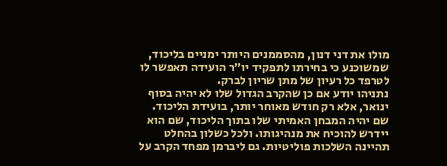מולו את דני דנון, מהסממנים היותר ימניים בליכוד, שמשוכנע כי בחירתו לתפקיד יו״ר הועידה תאפשר לו לטרפד כל רעיון של מתן שריון לברק.
נתניהו יודע אם כן שהקרב הגדול שלו לא יהיה בסוף ינואר, אלא רק חודש מאוחר יותר, בועידת הליכוד. שם יהיה המבחן האמיתי שלו בתוך הליכוד, שם הוא יידרש להוכיח את מנהיגותו. ולכל כשלון בהחלט תהיינה השלכות פוליטיות. גם ליברמן מפחד הקרב על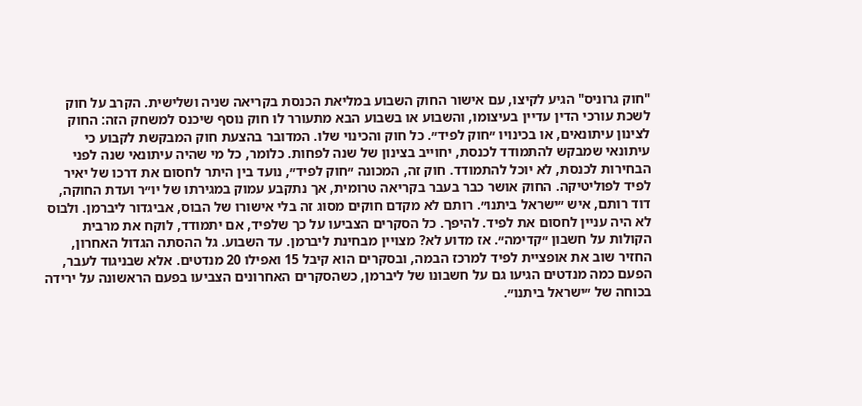"חוק גרוניס" הגיע לקיצו, עם אישור החוק השבוע במליאת הכנסת בקריאה שניה ושלישית. הקרב על חוק לשכת עורכי הדין עדיין בעיצומו, והשבוע או בשבוע הבא מתעורר לו חוק נוסף שיכנס למשחק הזה: החוק לצינון עיתונאים, או בכינויו ״חוק לפיד״. כל חוק והכינוי שלו. המדובר בהצעת חוק המבקשת לקבוע כי עיתונאי שמבקש להתמודד לכנסת, יחוייב בצינון של שנה לפחות. כלומר, כל מי שהיה עיתונאי שנה לפני הבחירות לכנסת, לא יוכל להתמודד. חוק זה, המכונה ״חוק לפיד״, נועד בין היתר לחסום את דרכו של יאיר לפיד לפוליטיקה. החוק אושר כבר בעבר בקריאה טרומית, אך נתקבע עמוק במגירתו של יו״ר ועדת החוקה, דוד רותם, איש ״ישראל ביתנו״. רותם לא מקדם חוקים מסוג זה בלי אישורו של הבוס, אביגדור ליברמן. ולבוס לא היה עניין לחסום את לפיד. להיפך. כל הסקרים הצביעו על כך שלפיד, אם יתמודד, לוקח את מרבית הקולות על חשבון ״קדימה״. אז מדוע לא? מצויין מבחינת ליברמן. עד השבוע. גל ההסתה הגדול האחרון, החזיר שוב את אופציית לפיד למרכז הבמה, ובסקרים הוא קיבל 15 ואפילו 20 מנדטים. אלא שבניגוד לעבר, הפעם כמה מנדטים הגיעו גם על חשבונו של ליברמן, כשהסקרים האחרונים הצביעו בפעם הראשונה על ירידה בכוחה של ״ישראל ביתנו״.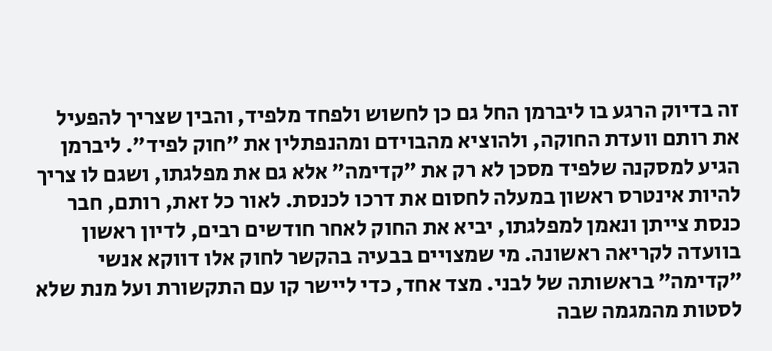זה בדיוק הרגע בו ליברמן החל גם כן לחשוש ולפחד מלפיד, והבין שצריך להפעיל את רותם וועדת החוקה, ולהוציא מהבוידם ומהנפתלין את ״חוק לפיד״. ליברמן הגיע למסקנה שלפיד מסכן לא רק את ״קדימה״ אלא גם את מפלגתו, ושגם לו צריך להיות אינטרס ראשון במעלה לחסום את דרכו לכנסת. לאור כל זאת, רותם, חבר כנסת צייתן ונאמן למפלגתו, יביא את החוק לאחר חודשים רבים, לדיון ראשון בוועדה לקריאה ראשונה. מי שמצויים בבעיה בהקשר לחוק אלו דווקא אנשי ״קדימה״ בראשותה של לבני. מצד אחד, כדי ליישר קו עם התקשורת ועל מנת שלא לסטות מהמגמה שבה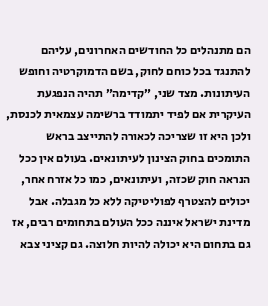הם מתנהלים כל החודשים האחרונים, עליהם להתנגד בכל כוחם לחוק, בשם הדמוקרטיה וחופש העיתונות. מצד שני, ״קדימה״ תהיה הנפגעת העיקרית אם לפיד יתמודד ברשימה עצמאית לכנסת, ולכן היא זו שצריכה לכאורה להתייצב בראש התומכים בחוק הצינון לעיתונאים. בעולם אין ככל הנראה חוק שכזה, ועיתונאים, כמו כל אזרח אחר, יכולים להצטרף לפוליטיקה ללא כל מגבלה. אבל מדינת ישראל איננה ככל העולם בתחומים רבים, אז גם בתחום היא יכולה להיות חלוצה. גם קציני צבא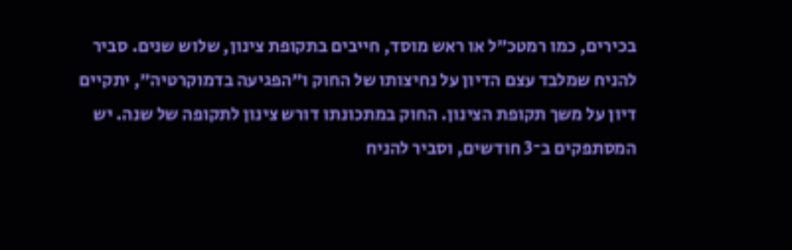בכירים, כמו רמטכ״ל או ראש מוסד, חייבים בתקופת צינון, שלוש שנים. סביר להניח שמלבד עצם הדיון על נחיצותו של החוק ו״הפגיעה בדמוקרטיה״, יתקיים דיון על משך תקופת הצינון. החוק במתכונתו דורש צינון לתקופה של שנה. יש המסתפקים ב־3 חודשים, וסביר להניח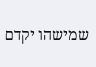שמישהו יקדם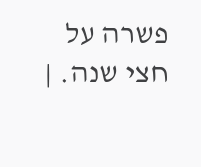פשרה על חצי שנה. |